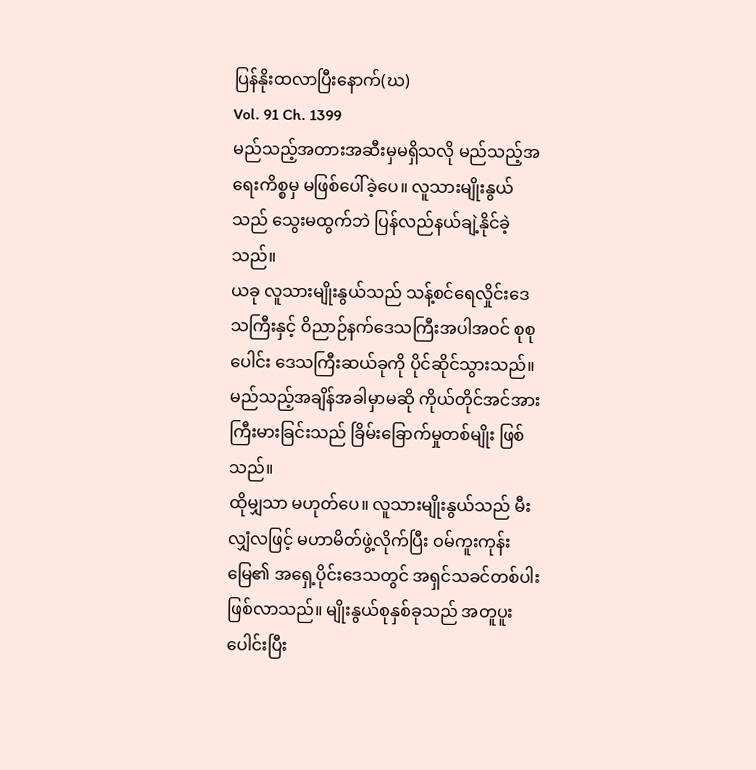ပြန်နိုးထလာပြီးနောက်(ဃ)
Vol. 91 Ch. 1399
မည်သည့်အတားအဆီးမှမရှိသလို မည်သည့်အရေးကိစ္စမှ မဖြစ်ပေါ်ခဲ့ပေ။ လူသားမျိုးနွယ်သည် သွေးမထွက်ဘဲ ပြန်လည်နယ်ချဲ့နိုင်ခဲ့သည်။
ယခု လူသားမျိုးနွယ်သည် သန့်စင်ရေလှိုင်းဒေသကြီးနှင့် ဝိညာဉ်နက်ဒေသကြီးအပါအဝင် စုစုပေါင်း ဒေသကြီးဆယ်ခုကို ပိုင်ဆိုင်သွားသည်။
မည်သည့်အချိန်အခါမှာမဆို ကိုယ်တိုင်အင်အားကြီးမားခြင်းသည် ခြိမ်းခြောက်မှုတစ်မျိုး ဖြစ်သည်။
ထိုမျှသာ မဟုတ်ပေ။ လူသားမျိုးနွယ်သည် မီးလျှံလဖြင့် မဟာမိတ်ဖွဲ့လိုက်ပြီး ဝမ်ကူးကုန်းမြေ၏ အရှေ့ပိုင်းဒေသတွင် အရှင်သခင်တစ်ပါးဖြစ်လာသည်။ မျိုးနွယ်စုနှစ်ခုသည် အတူပူးပေါင်းပြီး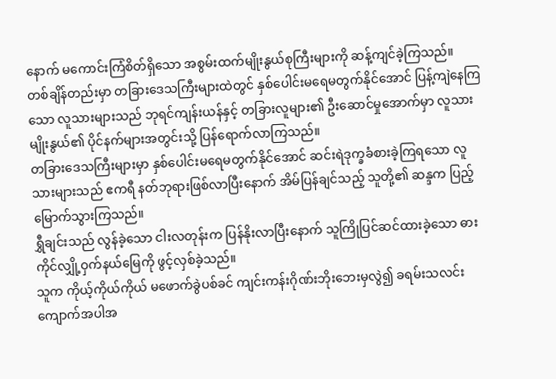နောက် မကောင်းကြံစိတ်ရှိသော အစွမ်းထက်မျိုးနွယ်စုကြီးများကို ဆန့်ကျင်ခဲ့ကြသည်။
တစ်ချိန်တည်းမှာ တခြားဒေသကြီးများထဲတွင် နှစ်ပေါင်းမရေမတွက်နိုင်အောင် ပြန့်ကျဲနေကြသော လူသားများသည် ဘုရင်ကျန်းယန်နှင့် တခြားလူများ၏ ဦးဆောင်မှုအောက်မှာ လူသားမျိုးနွယ်၏ ပိုင်နက်များအတွင်းသို့ ပြန်ရောက်လာကြသည်။
တခြားဒေသကြီးများမှာ နှစ်ပေါင်းမရေမတွက်နိုင်အောင် ဆင်းရဲဒုက္ခခံစားခဲ့ကြရသော လူသားများသည် ဧကရီ နတ်ဘုရားဖြစ်လာပြီးနောက် အိမ်ပြန်ချင်သည့် သူတို့၏ ဆန္ဒက ပြည့်မြောက်သွားကြသည်။
ရွှီချင်းသည် လွန်ခဲ့သော ငါးလတုန်းက ပြန်နိုးလာပြီးနောက် သူကြိုပြင်ဆင်ထားခဲ့သော ဓားကိုင်လျှို့ဝှက်နယ်မြေကို ဖွင့်လှစ်ခဲ့သည်။
သူက ကိုယ့်ကိုယ်ကိုယ် မဖောက်ခွဲပစ်ခင် ကျင်းကန်းဂိုဏ်းဘိုးဘေးမှလွဲ၍ ခရမ်းသလင်းကျောက်အပါအ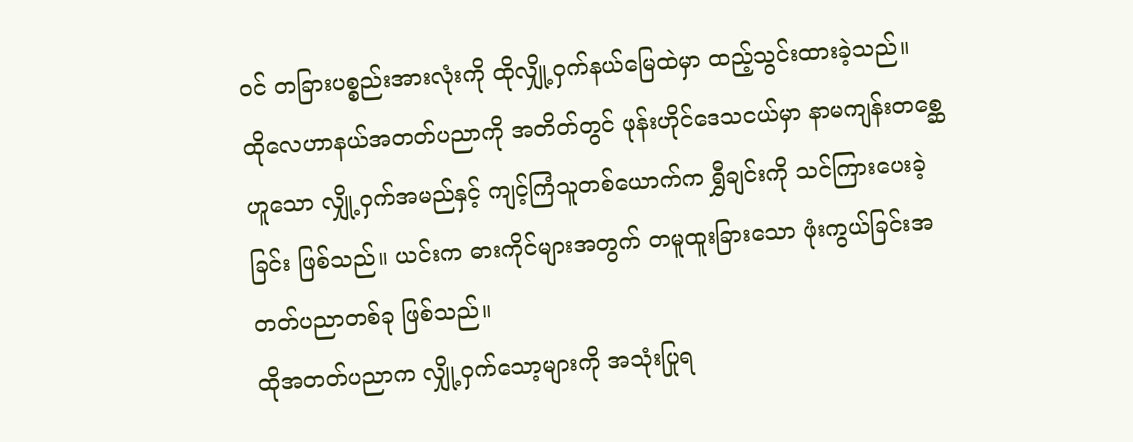ဝင် တခြားပစ္စည်းအားလုံးကို ထိုလျှို့ဝှက်နယ်မြေထဲမှာ ထည့်သွင်းထားခဲ့သည်။
ထိုလေဟာနယ်အတတ်ပညာကို အတိတ်တွင် ဖုန်းဟိုင်ဒေသငယ်မှာ နာမကျန်းတစ္ဆေဟူသော လျှို့ဝှက်အမည်နှင့် ကျင့်ကြံသူတစ်ယောက်က ရွှီချင်းကို သင်ကြားပေးခဲ့ခြင်း ဖြစ်သည်။ ယင်းက ဓားကိုင်များအတွက် တမူထူးခြားသော ဖုံးကွယ်ခြင်းအတတ်ပညာတစ်ခု ဖြစ်သည်။
ထိုအတတ်ပညာက လျှို့ဝှက်သော့များကို အသုံးပြုရ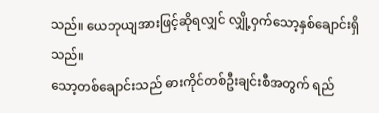သည်။ ယေဘုယျအားဖြင့်ဆိုရလျှင် လျှို့ဝှက်သော့နှစ်ချောင်းရှိသည်။
သော့တစ်ချောင်းသည် ဓားကိုင်တစ်ဦးချင်းစီအတွက် ရည်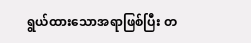ရွယ်ထားသောအရာဖြစ်ပြီး တ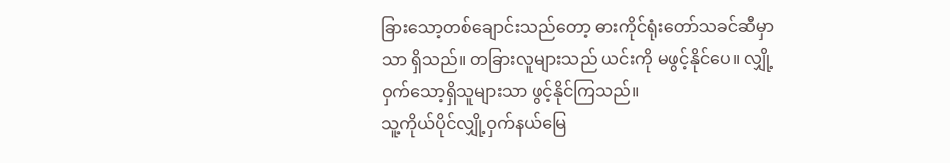ခြားသော့တစ်ချောင်းသည်တော့ ဓားကိုင်ရုံးတော်သခင်ဆီမှာသာ ရှိသည်။ တခြားလူများသည် ယင်းကို မဖွင့်နိုင်ပေ။ လျှို့ဝှက်သော့ရှိသူများသာ ဖွင့်နိုင်ကြသည်။
သူ့ကိုယ်ပိုင်လျှို့ဝှက်နယ်မြေ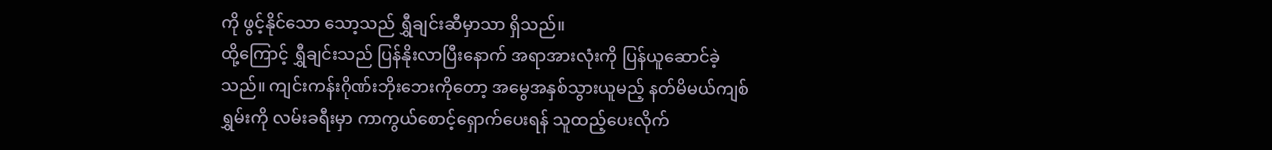ကို ဖွင့်နိုင်သော သော့သည် ရွှီချင်းဆီမှာသာ ရှိသည်။
ထို့ကြောင့် ရွှီချင်းသည် ပြန်နိုးလာပြီးနောက် အရာအားလုံးကို ပြန်ယူဆောင်ခဲ့သည်။ ကျင်းကန်းဂိုဏ်းဘိုးဘေးကိုတော့ အမွေအနှစ်သွားယူမည့် နတ်မိမယ်ကျစ်ရွှမ်းကို လမ်းခရီးမှာ ကာကွယ်စောင့်ရှောက်ပေးရန် သူထည့်ပေးလိုက်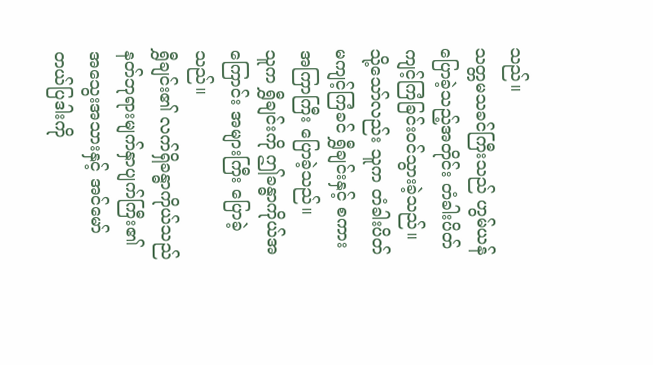သည်။
သတ္တမသခင်ကြီးသည် ဟွမ်ယန်ပြောခဲ့သည့်အတိုင်း တံခါးပိတ်ကျင့်ကြံခြင်းဝင်သွားခဲ့သည်။
သို့သော်လည်း သူက တံခါးပိတ်မကျင့်ကြံခင် ရွှီချင်းနှင့် စကားအကြာကြီး ပြောခဲ့သည်။
သူက ရွှီချင်းကို ဤခန္ဓာကိုယ်အကြောင်း အများကြီး ပြောခဲ့သည်။
ရွှီချင်း၏ လက်ရှိခန္ဓာကိုယ်သည် နတ်ဘုရားမျက်နှာပျက်ကြီး၏ အသွေးအသားနှင့် အင်မော်တယ်ပြဒါးကို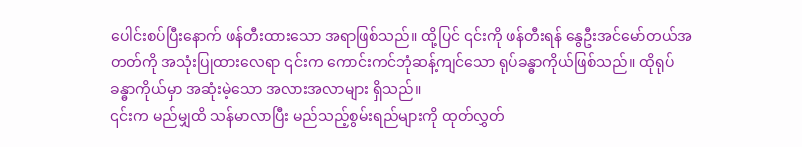ပေါင်းစပ်ပြီးနောက် ဖန်တီးထားသော အရာဖြစ်သည်။ ထို့ပြင် ၎င်းကို ဖန်တီးရန် နွေဦးအင်မော်တယ်အတတ်ကို အသုံးပြုထားလေရာ ၎င်းက ကောင်းကင်ဘုံဆန့်ကျင်သော ရုပ်ခန္ဓာကိုယ်ဖြစ်သည်။ ထိုရုပ်ခန္ဓာကိုယ်မှာ အဆုံးမဲ့သော အလားအလာများ ရှိသည်။
၎င်းက မည်မျှထိ သန်မာလာပြီး မည်သည့်စွမ်းရည်များကို ထုတ်လွှတ်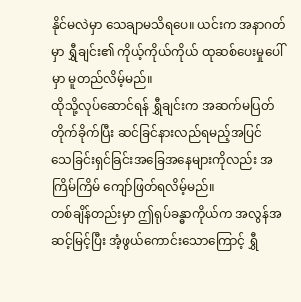နိုင်မလဲမှာ သေချာမသိရပေ။ ယင်းက အနာဂတ်မှာ ရွှီချင်း၏ ကိုယ့်ကိုယ်ကိုယ် ထုဆစ်ပေးမှုပေါ်မှာ မူတည်လိမ့်မည်။
ထိုသို့လုပ်ဆောင်ရန် ရွှီချင်းက အဆက်မပြတ် တိုက်ခိုက်ပြီး ဆင်ခြင်နားလည်ရမည့်အပြင် သေခြင်းရှင်ခြင်းအခြေအနေများကိုလည်း အကြိမ်ကြိမ် ကျော်ဖြတ်ရလိမ့်မည်။
တစ်ချိန်တည်းမှာ ဤရုပ်ခန္ဓာကိုယ်က အလွန်အဆင့်မြင့်ပြီး အံ့ဖွယ်ကောင်းသောကြောင့် ရွှီ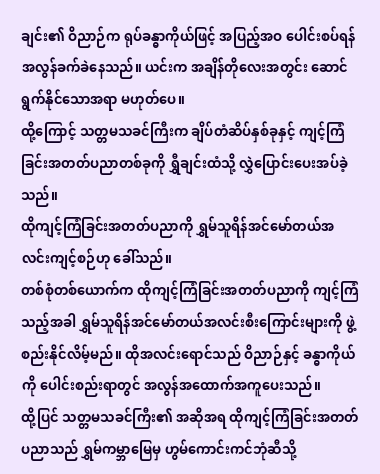ချင်း၏ ဝိညာဉ်က ရုပ်ခန္ဓာကိုယ်ဖြင့် အပြည့်အဝ ပေါင်းစပ်ရန် အလွန်ခက်ခဲနေသည်။ ယင်းက အချိန်တိုလေးအတွင်း ဆောင်ရွက်နိုင်သောအရာ မဟုတ်ပေ။
ထို့ကြောင့် သတ္တမသခင်ကြီးက ချိပ်တံဆိပ်နှစ်ခုနှင့် ကျင့်ကြံခြင်းအတတ်ပညာတစ်ခုကို ရွှီချင်းထံသို့ လွှဲပြောင်းပေးအပ်ခဲ့သည်။
ထိုကျင့်ကြံခြင်းအတတ်ပညာကို ရွှမ်သူရိန်အင်မော်တယ်အလင်းကျင့်စဉ်ဟု ခေါ်သည်။
တစ်စုံတစ်ယောက်က ထိုကျင့်ကြံခြင်းအတတ်ပညာကို ကျင့်ကြံသည့်အခါ ရွှမ်သူရိန်အင်မော်တယ်အလင်းစီးကြောင်းများကို ဖွဲ့စည်းနိုင်လိမ့်မည်။ ထိုအလင်းရောင်သည် ဝိညာဉ်နှင့် ခန္ဓာကိုယ်ကို ပေါင်းစည်းရာတွင် အလွန်အထောက်အကူပေးသည်။
ထို့ပြင် သတ္တမသခင်ကြီး၏ အဆိုအရ ထိုကျင့်ကြံခြင်းအတတ်ပညာသည် ရွှမ်ကမ္ဘာမြေမှ ဟွမ်ကောင်းကင်ဘုံဆီသို့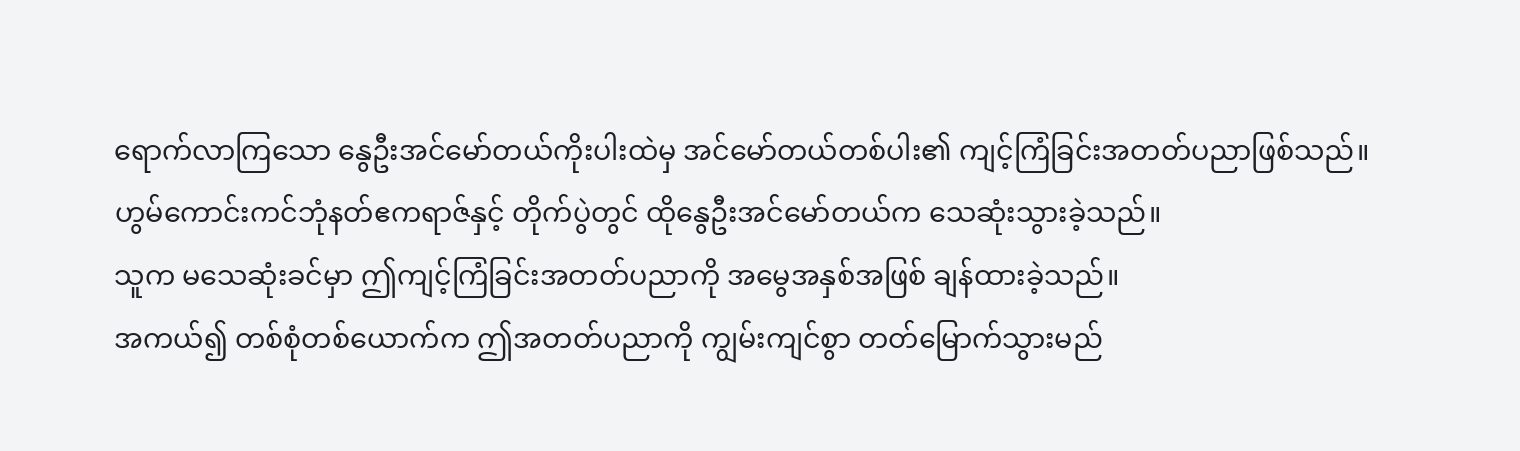ရောက်လာကြသော နွေဦးအင်မော်တယ်ကိုးပါးထဲမှ အင်မော်တယ်တစ်ပါး၏ ကျင့်ကြံခြင်းအတတ်ပညာဖြစ်သည်။ ဟွမ်ကောင်းကင်ဘုံနတ်ဧကရာဇ်နှင့် တိုက်ပွဲတွင် ထိုနွေဦးအင်မော်တယ်က သေဆုံးသွားခဲ့သည်။
သူက မသေဆုံးခင်မှာ ဤကျင့်ကြံခြင်းအတတ်ပညာကို အမွေအနှစ်အဖြစ် ချန်ထားခဲ့သည်။
အကယ်၍ တစ်စုံတစ်ယောက်က ဤအတတ်ပညာကို ကျွမ်းကျင်စွာ တတ်မြောက်သွားမည်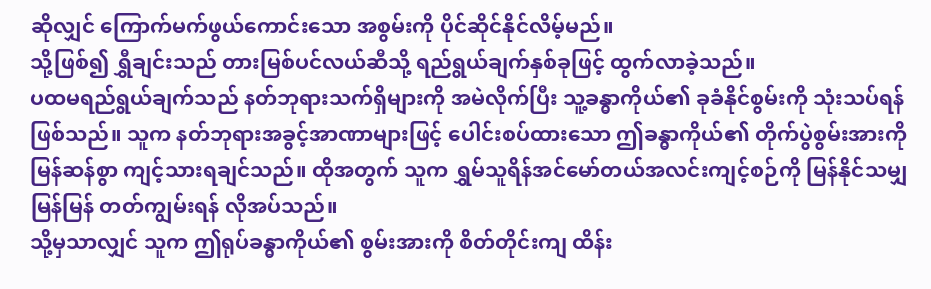ဆိုလျှင် ကြောက်မက်ဖွယ်ကောင်းသော အစွမ်းကို ပိုင်ဆိုင်နိုင်လိမ့်မည်။
သို့ဖြစ်၍ ရွှီချင်းသည် တားမြစ်ပင်လယ်ဆီသို့ ရည်ရွယ်ချက်နှစ်ခုဖြင့် ထွက်လာခဲ့သည်။
ပထမရည်ရွယ်ချက်သည် နတ်ဘုရားသက်ရှိများကို အမဲလိုက်ပြီး သူ့ခန္ဓာကိုယ်၏ ခုခံနိုင်စွမ်းကို သုံးသပ်ရန် ဖြစ်သည်။ သူက နတ်ဘုရားအခွင့်အာဏာများဖြင့် ပေါင်းစပ်ထားသော ဤခန္ဓာကိုယ်၏ တိုက်ပွဲစွမ်းအားကို မြန်ဆန်စွာ ကျင့်သားရချင်သည်။ ထိုအတွက် သူက ရွှမ်သူရိန်အင်မော်တယ်အလင်းကျင့်စဉ်ကို မြန်နိုင်သမျှမြန်မြန် တတ်ကျွမ်းရန် လိုအပ်သည်။
သို့မှသာလျှင် သူက ဤရုပ်ခန္ဓာကိုယ်၏ စွမ်းအားကို စိတ်တိုင်းကျ ထိန်း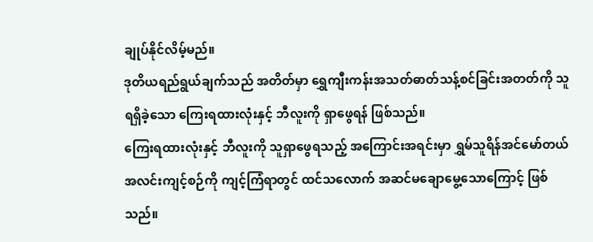ချုပ်နိုင်လိမ့်မည်။
ဒုတိယရည်ရွယ်ချက်သည် အတိတ်မှာ ရွှေကျီးကန်းအသတ်ဓာတ်သန့်စင်ခြင်းအတတ်ကို သူရရှိခဲ့သော ကြေးရထားလုံးနှင့် ဘီလူးကို ရှာဖွေရန် ဖြစ်သည်။
ကြေးရထားလုံးနှင့် ဘီလူးကို သူရှာဖွေရသည့် အကြောင်းအရင်းမှာ ရွှမ်သူရိန်အင်မော်တယ်အလင်းကျင့်စဉ်ကို ကျင့်ကြံရာတွင် ထင်သလောက် အဆင်မချောမွေ့သောကြောင့် ဖြစ်သည်။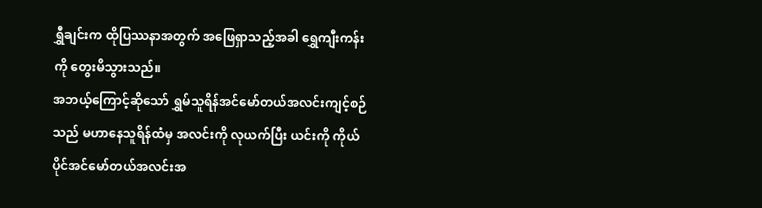ရွှီချင်းက ထိုပြဿနာအတွက် အဖြေရှာသည့်အခါ ရွှေကျီးကန်းကို တွေးမိသွားသည်။
အဘယ့်ကြောင့်ဆိုသော် ရွှမ်သူရိန်အင်မော်တယ်အလင်းကျင့်စဉ်သည် မဟာနေသူရိန်ထံမှ အလင်းကို လုယက်ပြီး ယင်းကို ကိုယ်ပိုင်အင်မော်တယ်အလင်းအ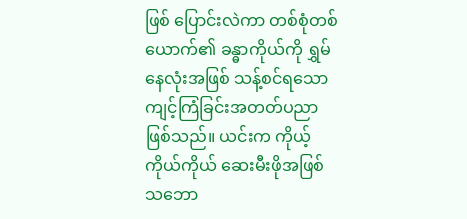ဖြစ် ပြောင်းလဲကာ တစ်စုံတစ်ယောက်၏ ခန္ဓာကိုယ်ကို ရွှမ်နေလုံးအဖြစ် သန့်စင်ရသော ကျင့်ကြံခြင်းအတတ်ပညာ ဖြစ်သည်။ ယင်းက ကိုယ့်ကိုယ်ကိုယ် ဆေးမီးဖိုအဖြစ် သဘော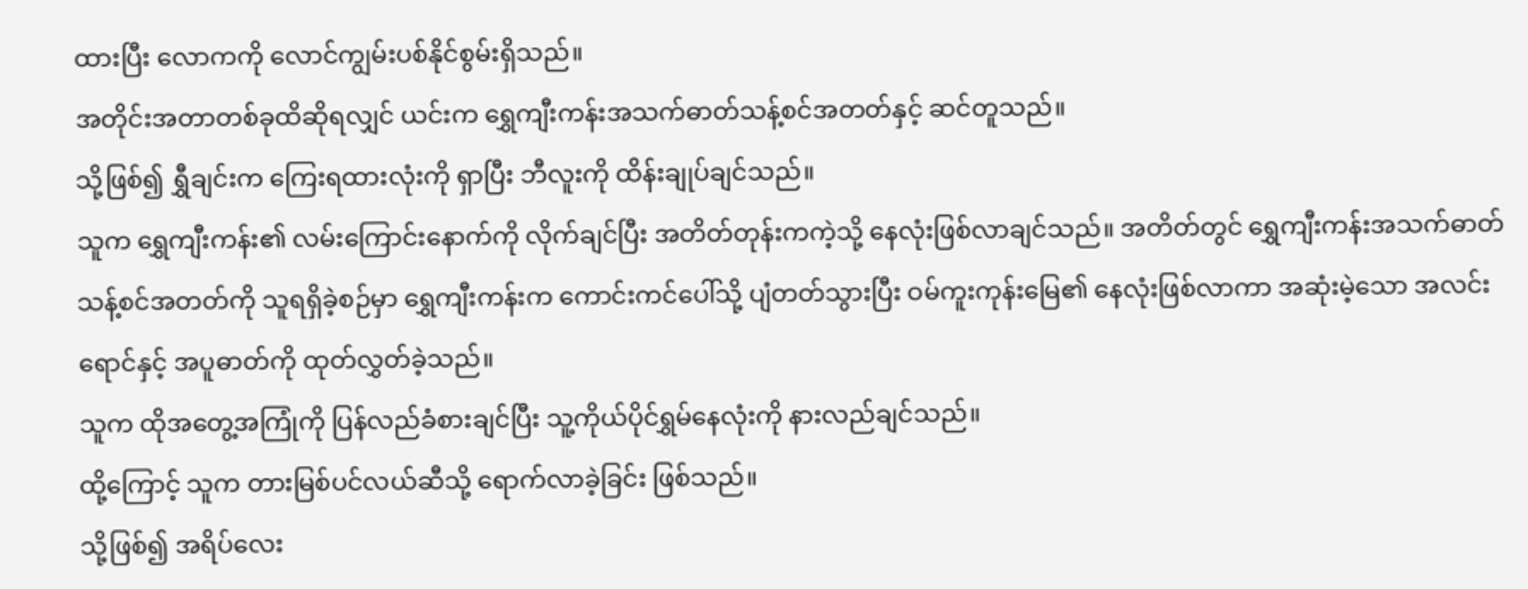ထားပြီး လောကကို လောင်ကျွမ်းပစ်နိုင်စွမ်းရှိသည်။
အတိုင်းအတာတစ်ခုထိဆိုရလျှင် ယင်းက ရွှေကျီးကန်းအသက်ဓာတ်သန့်စင်အတတ်နှင့် ဆင်တူသည်။
သို့ဖြစ်၍ ရွှီချင်းက ကြေးရထားလုံးကို ရှာပြီး ဘီလူးကို ထိန်းချုပ်ချင်သည်။
သူက ရွှေကျီးကန်း၏ လမ်းကြောင်းနောက်ကို လိုက်ချင်ပြီး အတိတ်တုန်းကကဲ့သို့ နေလုံးဖြစ်လာချင်သည်။ အတိတ်တွင် ရွှေကျီးကန်းအသက်ဓာတ်သန့်စင်အတတ်ကို သူရရှိခဲ့စဉ်မှာ ရွှေကျီးကန်းက ကောင်းကင်ပေါ်သို့ ပျံတတ်သွားပြီး ဝမ်ကူးကုန်းမြေ၏ နေလုံးဖြစ်လာကာ အဆုံးမဲ့သော အလင်းရောင်နှင့် အပူဓာတ်ကို ထုတ်လွှတ်ခဲ့သည်။
သူက ထိုအတွေ့အကြုံကို ပြန်လည်ခံစားချင်ပြီး သူ့ကိုယ်ပိုင်ရွှမ်နေလုံးကို နားလည်ချင်သည်။
ထို့ကြောင့် သူက တားမြစ်ပင်လယ်ဆီသို့ ရောက်လာခဲ့ခြင်း ဖြစ်သည်။
သို့ဖြစ်၍ အရိပ်လေး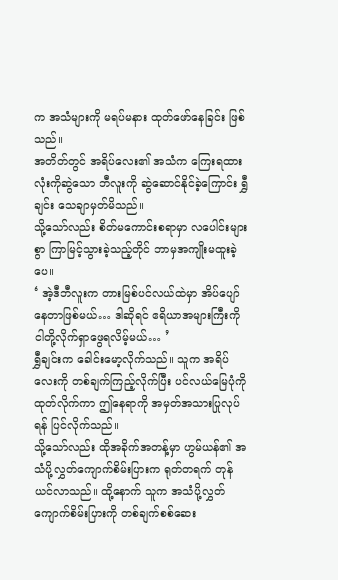က အသံများကို မရပ်မနား ထုတ်ဖော်နေခြင်း ဖြစ်သည်။
အတိတ်တွင် အရိပ်လေး၏ အသံက ကြေးရထားလုံးကိုဆွဲသော ဘီလူးကို ဆွဲဆောင်နိုင်ခဲ့ကြောင်း ရွှီချင်း သေချာမှတ်မိသည်။
သို့သော်လည်း စိတ်မကောင်းစရာမှာ လပေါင်းများစွာ ကြာမြင့်သွားခဲ့သည့်တိုင် ဘာမှအကျိုးမထူးခဲ့ပေ။
‘ အဲ့ဒီဘီလူးက တားမြစ်ပင်လယ်ထဲမှာ အိပ်ပျော်နေတာဖြစ်မယ်… ဒါဆိုရင် ဧရိယာအများကြီးကို ငါတို့လိုက်ရှာဖွေရလိမ့်မယ်… ’
ရွှီချင်းက ခေါင်းမော့လိုက်သည်။ သူက အရိပ်လေးကို တစ်ချက်ကြည့်လိုက်ပြီး ပင်လယ်မြေပုံကို ထုတ်လိုက်ကာ ဤနေရာကို အမှတ်အသားပြုလုပ်ရန် ပြင်လိုက်သည်။
သို့သော်လည်း ထိုအခိုက်အတန့်မှာ ဟွမ်ယန်၏ အသံပို့လွှတ်ကျောက်စိမ်းပြားက ရုတ်တရက် တုန်ယင်လာသည်။ ထို့နောက် သူက အသံပို့လွှတ်ကျောက်စိမ်းပြားကို တစ်ချက်စစ်ဆေး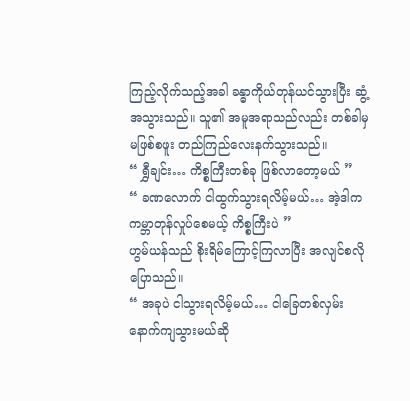ကြည့်လိုက်သည့်အခါ ခန္ဓာကိုယ်တုန်ယင်သွားပြီး ဆွံ့အသွားသည်။ သူ၏ အမူအရာသည်လည်း တစ်ခါမှမဖြစ်စဖူး တည်ကြည်လေးနက်သွားသည်။
“ ရွှီချင်း… ကိစ္စကြီးတစ်ခု ဖြစ်လာတော့မယ် ”
“ ခဏလောက် ငါထွက်သွားရလိမ့်မယ်… အဲ့ဒါက ကမ္ဘာတုန်လှုပ်စေမယ့် ကိစ္စကြီးပဲ ”
ဟွမ်ယန်သည် စိုးရိမ်ကြောင့်ကြလာပြီး အလျင်စလိုပြောသည်။
“ အခုပဲ ငါသွားရလိမ့်မယ်… ငါခြေတစ်လှမ်း နောက်ကျသွားမယ်ဆို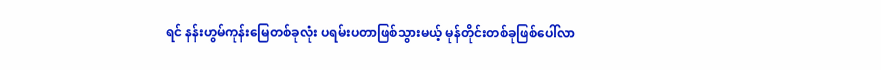ရင် နန်းဟွမ်ကုန်းမြေတစ်ခုလုံး ပရမ်းပတာဖြစ်သွားမယ့် မုန်တိုင်းတစ်ခုဖြစ်ပေါ်လာ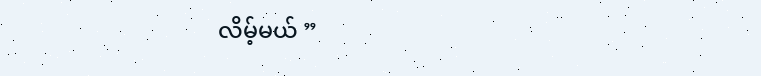လိမ့်မယ် ”